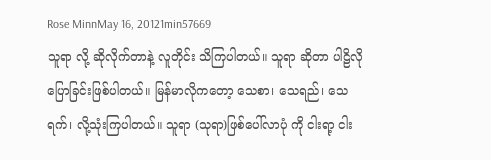Rose MinnMay 16, 20121min57669
သူရာ လို့ ဆိုလိုက်တာနဲ့ လူတိုင်း သိကြပါတယ်။ သူရာ ဆိုတာ ပါဠိလို ပြောခြင်းဖြစ်ပါတယ်။ မြန်မာလိုကတော့ သေစာ၊ သေရည်၊ သေရက်၊ လို့သုံးကြပါတယ်။ သူရာ (သုရာ)ဖြစ်ပေါ်လာပုံ ကို ငါးရာ့ ငါး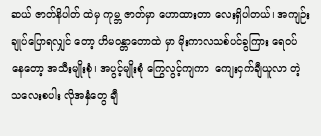ဆယ် ဇာတ်နိပါတ် ထဲမှ ကုမ္ဘ ဇာတ်မှာ ဟောထားတာ လေးရှိပါတယ်၊ အကျဉ်းချုပ်ပြောရလျှင် တော့ ဟိမဝန္တာတောထဲ မှာ မိုးကာလသစ်ပင်ခွကြား ရေဝပ် နေတော့ အသီးမျိုးစုံ၊ အပွင့်မျိုးစုံ ကြွေလွင့်ကျကာ  ကျေးငှက်ချီယူလာ တဲ့ သလေးစပါး လိုအနှံတွေ ချီ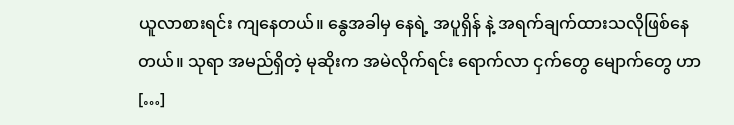ယူလာစားရင်း ကျနေတယ်။ နွေအခါမှ နေရဲ့ အပူရှိန် နဲ့ အရက်ချက်ထားသလိုဖြစ်နေတယ်။ သုရာ အမည်ရှိတဲ့ မုဆိုးက အမဲလိုက်ရင်း ရောက်လာ ငှက်တွေ မျောက်တွေ ဟာ […]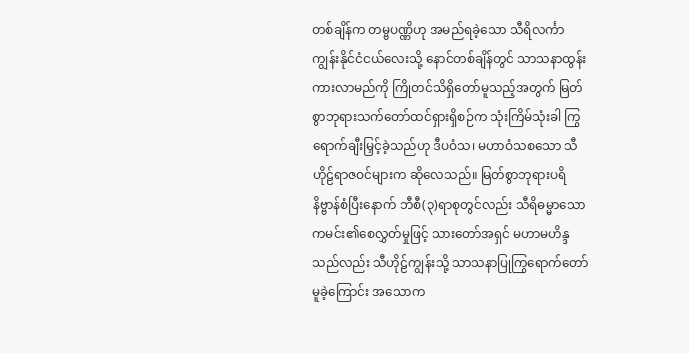တစ်ချိန်က တမ္ဗပဏ္ဏိဟု အမည်ရခဲ့သော သီရိလင်္ကာကျွန်းနိုင်ငံငယ်လေးသို့ နောင်တစ်ချိန်တွင် သာသနာထွန်းကားလာမည်ကို ကြိုတင်သိရှိတော်မူသည့်အတွက် မြတ်စွာဘုရားသက်တော်ထင်ရှားရှိစဉ်က သုံးကြိမ်သုံးခါ ကြွရောက်ချီးမြှင့်ခဲ့သည်ဟု ဒီပဝံသ၊ မဟာဝံသစသော သီဟိုဠ်ရာဇဝင်များက ဆိုလေသည်။ မြတ်စွာဘုရားပရိနိဗ္ဗာန်စံပြီးနောက် ဘီစီ(၃)ရာစုတွင်လည်း သီရိဓမ္မာသောကမင်း၏စေလွှတ်မှုဖြင့် သားတော်အရှင် မဟာမဟိန္ဒသည်လည်း သီဟိုဠ်ကျွန်းသို့ သာသနာပြုကြွရောက်တော်မူခဲ့ကြောင်း အသောက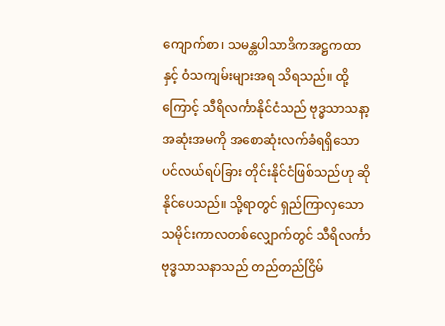ကျောက်စာ၊ သမန္တပါသာဒိကအဋ္ဌကထာနှင့် ဝံသကျမ်းများအရ သိရသည်။ ထို့ကြောင့် သီရိလင်္ကာနိုင်ငံသည် ဗုဒ္ဓသာသနာ့အဆုံးအမကို အစောဆုံးလက်ခံရရှိသော ပင်လယ်ရပ်ခြား တိုင်းနိုင်ငံဖြစ်သည်ဟု ဆိုနိုင်ပေသည်။ သို့ရာတွင် ရှည်ကြာလှသော သမိုင်းကာလတစ်လျှောက်တွင် သီရိလင်္ကာဗုဒ္ဓသာသနာသည် တည်တည်ငြိမ်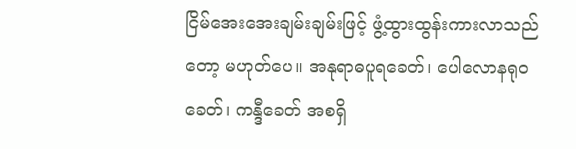ငြိမ်အေးအေးချမ်းချမ်းဖြင့် ဖွံ့ထွားထွန်းကားလာသည်တော့ မဟုတ်ပေ။ အနုရာဓပူရခေတ်၊ ပေါလောနရုဝခေတ်၊ ကန္ဒီခေတ် အစရှိ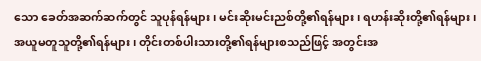သော ခေတ်အဆက်ဆက်တွင် သူပုန်ရန်များ၊ မင်းဆိုးမင်းညစ်တို့၏ရန်များ၊ ရဟန်းဆိုးတို့၏ရန်များ၊ အယူမတူသူတို့၏ရန်များ၊ တိုင်းတစ်ပါးသားတို့၏ရန်များစသည်ဖြင့် အတွင်းအ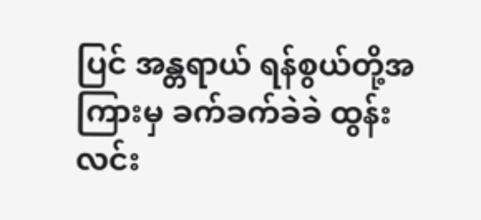ပြင် အန္တရာယ် ရန်စွယ်တို့အကြားမှ ခက်ခက်ခဲခဲ ထွန်းလင်း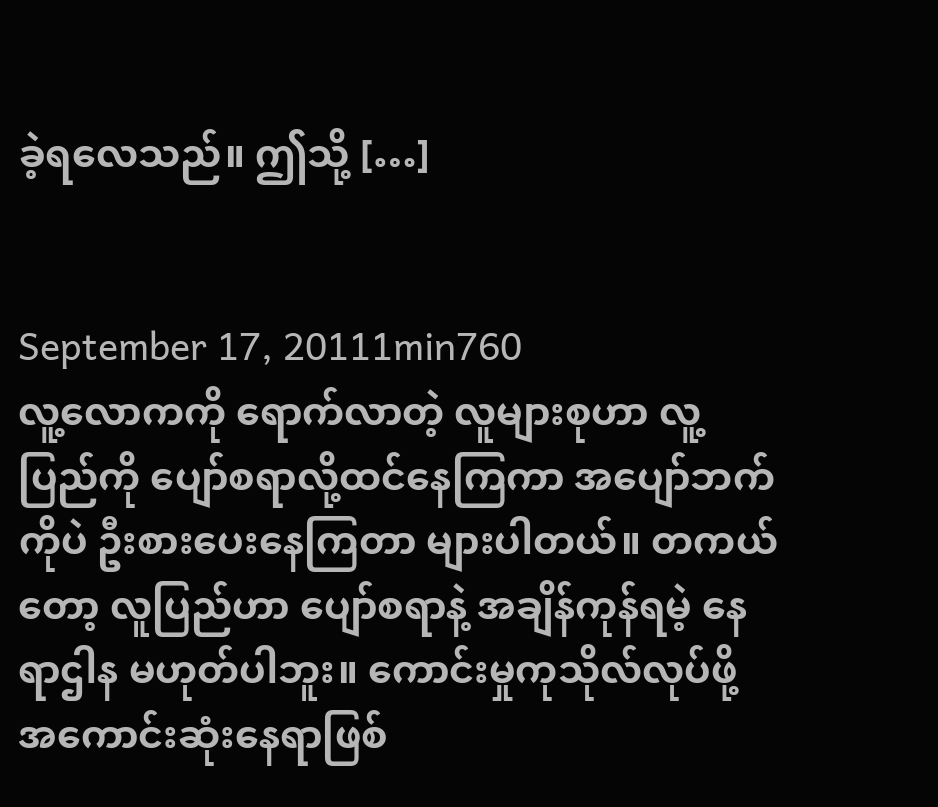ခဲ့ရလေသည်။ ဤသို့ […]


September 17, 20111min760
လူ့လောကကို ရောက်လာတဲ့ လူများစုဟာ လူ့ပြည်ကို ပျော်စရာလို့ထင်နေကြကာ အပျော်ဘက်ကိုပဲ ဦးစားပေးနေကြတာ များပါတယ်။ တကယ်တော့ လူပြည်ဟာ ပျော်စရာနဲ့ အချိန်ကုန်ရမဲ့ နေရာဌါန မဟုတ်ပါဘူး။ ကောင်းမှုကုသိုလ်လုပ်ဖို့ အကောင်းဆုံးနေရာဖြစ်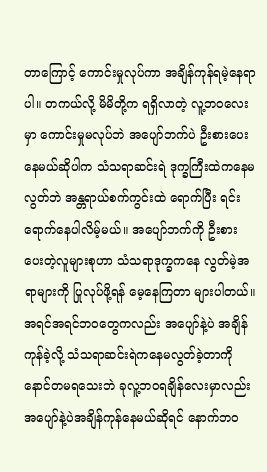တာကြောင့် ကောင်းမှုလုပ်ကာ အချိန်ကုန်ရမဲ့နေရာပါ။ တကယ်လို့ မိမိတို့က ရရှိလာတဲ့ လူ့ဘဝလေးမှာ ကောင်းမှုမလုပ်ဘဲ အပျော်ဘက်ပဲ ဦးစားပေးနေမယ်ဆိုပါက သံသရာဆင်းရဲ ဒုက္ခကြီးထဲကနေမလွတ်ဘဲ အန္တရာယ်စက်ကွင်းထဲ ရောက်ပြီး ရင်းရောက်နေပါလိမ့်မယ်။ အပျော်ဘက်ကို ဦးစားပေးတဲ့လူများစုဟာ သံသရာဒုက္ခကနေ လွတ်မဲ့အရာများကို ပြုလုပ်ဖို့ရန် မေ့နေကြတာ များပါတယ်။ အရင်အရင်ဘဝတွေကလည်း အပျော်နဲ့ပဲ အချိန်ကုန်ခဲ့လို့ သံသရာဆင်းရဲကနေမလွတ်ခဲ့တာကို နောင်တမရသေးဘဲ ခုလူ့ဘဝရချိန်လေးမှာလည်း အပျော်နဲ့ပဲအချိန်ကုန်နေမယ်ဆိုရင် နောက်ဘဝ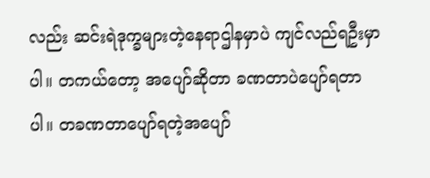လည်း ဆင်းရဲဒုက္ခများတဲ့နေရာဌါနမှာပဲ ကျင်လည်ရဦးမှာပါ။ တကယ်တော့ အပျော်ဆိုတာ ခဏတာပဲပျော်ရတာပါ။ တခဏတာပျော်ရတဲ့အပျော်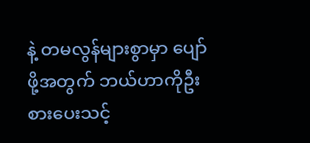နဲ့ တမလွန်များစွာမှာ ပျော်ဖို့အတွက် ဘယ်ဟာကိုဦးစားပေးသင့်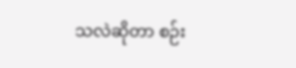သလဲဆိုတာ စဉ်း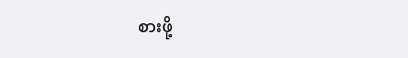စားဖို့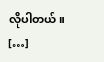လိုပါတယ်။ […]